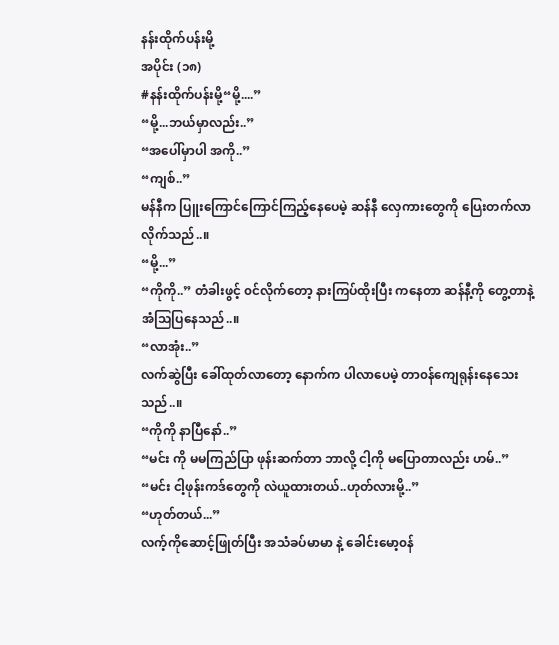နန်းထိုက်ပန်းမို့
အပိုင်း (၁၈)
#နန်းထိုက်ပန်းမို့“မို့....”
“မို့...ဘယ်မှာလည်း..”
“အပေါ်မှာပါ အကို..”
“ကျစ်..”
မန်နီက ပြူးကြောင်ကြောင်ကြည့်နေပေမဲ့ ဆန်နီ လှေကားတွေကို ပြေးတက်လာလိုက်သည်..။
“မို့...”
“ကိုကို..” တံခါးဖွင့် ၀င်လိုက်တော့ နားကြပ်ထိုးပြီး ကနေတာ ဆန်နီ့ကို တွေ့တာနဲ့ အံသြပြနေသည်..။
“လာအုံး..”
လက်ဆွဲပြီး ခေါ်ထုတ်လာတော့ နောက်က ပါလာပေမဲ့ တာ၀န်ကျေရုန်းနေသေးသည်..။
“ကိုကို နာပြီနော်..”
“မင်း ကို မမကြည်ပြာ ဖုန်းဆက်တာ ဘာလို့ ငါ့ကို မပြောတာလည်း ဟမ်..”
“မင်း ငါ့ဖုန်းကဒ်တွေကို လဲယူထားတယ်..ဟုတ်လားမို့..”
“ဟုတ်တယ်...”
လက့်ကိုဆောင့်ဖြုတ်ပြီး အသံခပ်မာမာ နဲ့ ခေါင်းမော့၀န်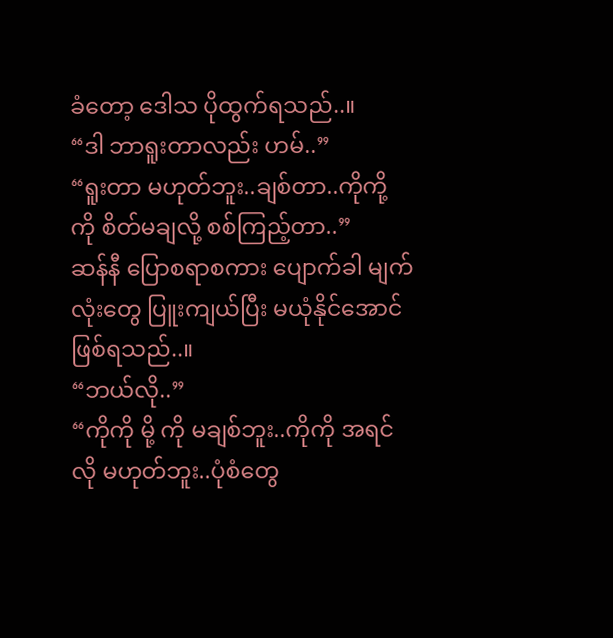ခံတော့ ဒေါသ ပိုထွက်ရသည်..။
“ဒါ ဘာရူးတာလည်း ဟမ်..”
“ရူးတာ မဟုတ်ဘူး..ချစ်တာ..ကိုကို့ ကို စိတ်မချလို့ စစ်ကြည့်တာ..”
ဆန်နီ ပြောစရာစကား ပျောက်ခါ မျက်လုံးတွေ ပြူးကျယ်ပြီး မယုံနိုင်အောင် ဖြစ်ရသည်..။
“ဘယ်လို..”
“ကိုကို မို့ ကို မချစ်ဘူး..ကိုကို အရင်လို မဟုတ်ဘူး..ပုံစံတွေ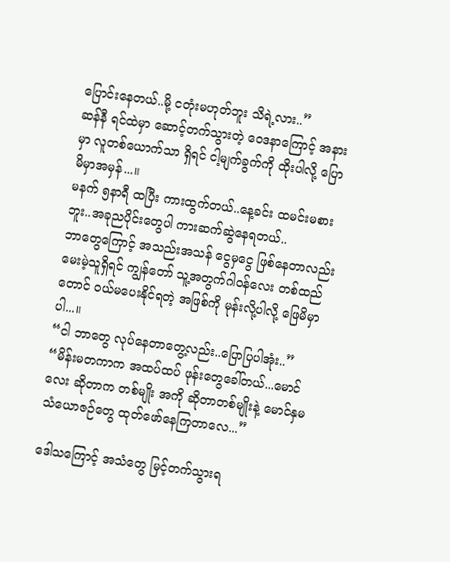ပြောင်းနေတယ်..မို့ ငတုံးမဟုတ်ဘူး သိရဲ့လား..”
ဆန်နီ ရင်ထဲမှာ ဆောင့်တက်သွားတဲ့ ဝေဒနာကြောင့် အနားမှာ လူတစ်ယောက်သာ ရှိရင် ငါ့မျက်ခွက်ကို ထိုးပါလို့ ပြောမိမှာအမှန်...။
မနက် ၅နာရီ ထပြီး ကားထွက်တယ်..နေ့ခင်း ထမင်းမစားဘူး..အခုညပိုင်းတွေပါ ကားဆက်ဆွဲနေရတယ်..
ဘာတွေကြောင့် အသည်းအသန် ငွေမှငွေ ဖြစ်နေတာလည်း မေးမဲ့သူရှိရင် ကျွန်တော် သူ့အတွက်ဂါ၀န်လေး တစ်ထည်တောင် ၀ယ်မပေးနိုင်ရတဲ့ အဖြစ်ကို မုန်းလို့ပါလို့ ဖြေမိမှာပါ...။
“ငါ ဘာတွေ လုပ်နေတာတွေ့လည်း..ပြောပြပါအုံး..”
“မိန်းမတကာက အထပ်ထပ် ဖုန်းတွေခေါ်တယ်...မောင်လေး ဆိုတာက တစ်မျိုး အကို ဆိုတာတစ်မျိုးနဲ့ မောင်နှမ သံယောဇဉ်တွေ ထုတ်ဖော်နေကြတာလေ...”

ဒေါသကြောင့် အသံတွေ မြင့်တက်သွားရ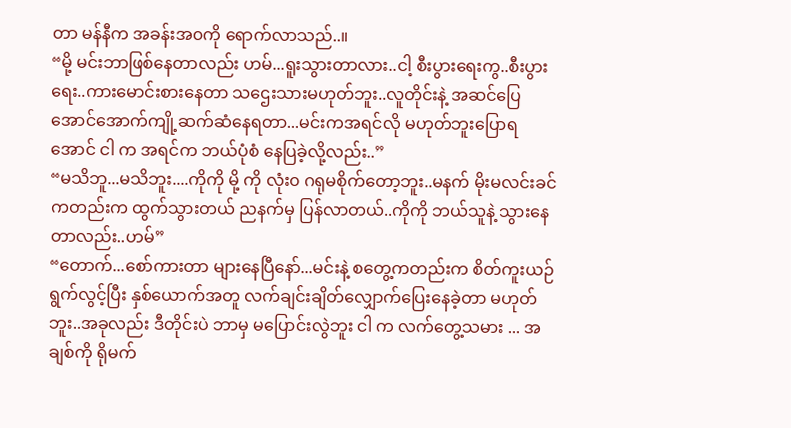တာ မန်နီက အခန်းအ၀ကို ရောက်လာသည်..။
“မို့ မင်းဘာဖြစ်နေတာလည်း ဟမ်...ရူးသွားတာလား..ငါ့ စီးပွားရေးကွ..စီးပွားရေး..ကားမောင်းစားနေတာ သဌေးသားမဟုတ်ဘူး..လူတိုင်းနဲ့ အဆင်ပြေအောင်အောက်ကျို့ဆက်ဆံနေရတာ...မင်းကအရင်လို မဟုတ်ဘူးပြောရအောင် ငါ က အရင်က ဘယ်ပုံစံ နေပြခဲ့လို့လည်း..”
“မသိဘူ...မသိဘူး....ကိုကို မို့ ကို လုံး၀ ဂရုမစိုက်တော့ဘူး..မနက် မိုးမလင်းခင်ကတည်းက ထွက်သွားတယ် ညနက်မှ ပြန်လာတယ်..ကိုကို ဘယ်သူနဲ့ သွားနေတာလည်း..ဟမ်”
“တောက်...စော်ကားတာ များနေပြီနော်...မင်းနဲ့ စတွေ့ကတည်းက စိတ်ကူးယဉ်ရွက်လွင့်ပြီး နှစ်ယောက်အတူ လက်ချင်းချိတ်လျှောက်ပြေးနေခဲ့တာ မဟုတ်ဘူး..အခုလည်း ဒီတိုင်းပဲ ဘာမှ မပြောင်းလွဲဘူး ငါ က လက်တွေ့သမား ... အချစ်ကို ရိုမက်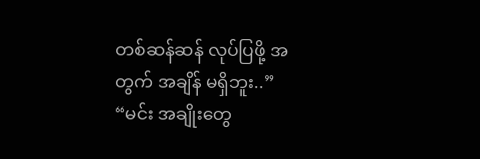တစ်ဆန်ဆန် လုပ်ပြဖို့ အတွက် အချိန် မရှိဘူး..”
“မင်း အချိုးတွေ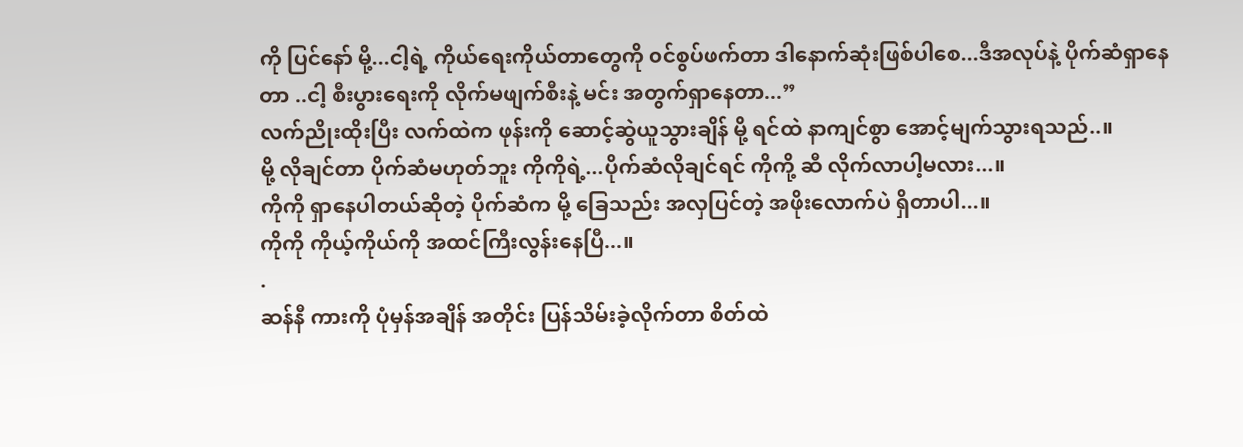ကို ပြင်နော် မို့...ငါ့ရဲ့ ကိုယ်ရေးကိုယ်တာတွေကို ၀င်စွပ်ဖက်တာ ဒါနောက်ဆုံးဖြစ်ပါစေ...ဒီအလုပ်နဲ့ ပိုက်ဆံရှာနေတာ ..ငါ့ စီးပွားရေးကို လိုက်မဖျက်စီးနဲ့ မင်း အတွက်ရှာနေတာ...”
လက်ညိုးထိုးပြီး လက်ထဲက ဖုန်းကို ဆောင့်ဆွဲယူသွားချိန် မို့ ရင်ထဲ နာကျင်စွာ အောင့်မျက်သွားရသည်..။
မို့ လိုချင်တာ ပိုက်ဆံမဟုတ်ဘူး ကိုကိုရဲ့...ပိုက်ဆံလိုချင်ရင် ကိုကို့ ဆီ လိုက်လာပါ့မလား...။
ကိုကို ရှာနေပါတယ်ဆိုတဲ့ ပိုက်ဆံက မို့ ခြေသည်း အလှပြင်တဲ့ အဖိုးလောက်ပဲ ရှိတာပါ...။
ကိုကို ကိုယ့်ကိုယ်ကို အထင်ကြီးလွန်းနေပြီ...။
.
ဆန်နီ ကားကို ပုံမှန်အချိန် အတိုင်း ပြန်သိမ်းခဲ့လိုက်တာ စိတ်ထဲ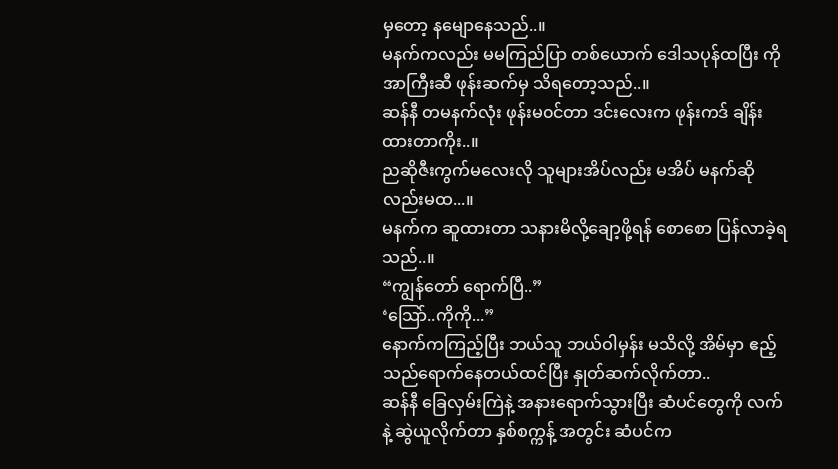မှတော့ နမျောနေသည်..။
မနက်ကလည်း မမကြည်ပြာ တစ်ယောက် ဒေါသပုန်ထပြီး ကိုအာကြီးဆီ ဖုန်းဆက်မှ သိရတော့သည်..။
ဆန်နီ တမနက်လုံး ဖုန်းမ၀င်တာ ဒင်းလေးက ဖုန်းကဒ် ချိန်းထားတာကိုး..။
ညဆိုဇီးကွက်မလေးလို သူများအိပ်လည်း မအိပ် မနက်ဆို လည်းမထ...။
မနက်က ဆူထားတာ သနားမိလို့ချော့ဖို့ရန် စောစော ပြန်လာခဲ့ရသည်..။
“ကျွန်တော် ရောက်ပြီ..”
‘သြော်..ကိုကို...”
နောက်ကကြည့်ပြီး ဘယ်သူ ဘယ်ဝါမှန်း မသိလို့ အိမ်မှာ ဧည့်သည်ရောက်နေတယ်ထင်ပြီး နှုတ်ဆက်လိုက်တာ..
ဆန်နီ ခြေလှမ်းကြဲနဲ့ အနားရောက်သွားပြီး ဆံပင်တွေကို လက်နဲ့ ဆွဲယူလိုက်တာ နှစ်စက္ကန့် အတွင်း ဆံပင်က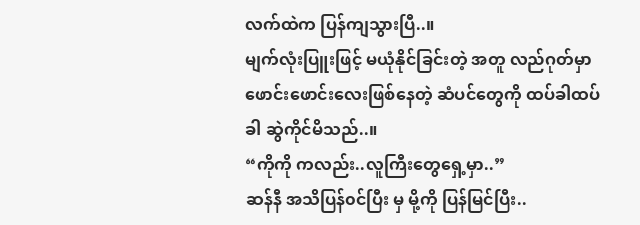လက်ထဲက ပြန်ကျသွားပြီ..။
မျက်လုံးပြူးဖြင့် မယုံနိုင်ခြင်းတဲ့ အတူ လည်ဂုတ်မှာ ဖောင်းဖောင်းလေးဖြစ်နေတဲ့ ဆံပင်တွေကို ထပ်ခါထပ်ခါ ဆွဲကိုင်မိသည်..။
“ကိုကို ကလည်း..လူကြီးတွေရှေ့မှာ..”
ဆန်နီ အသိပြန်၀င်ပြီး မှ မို့ကို ပြန်မြင်ပြီး..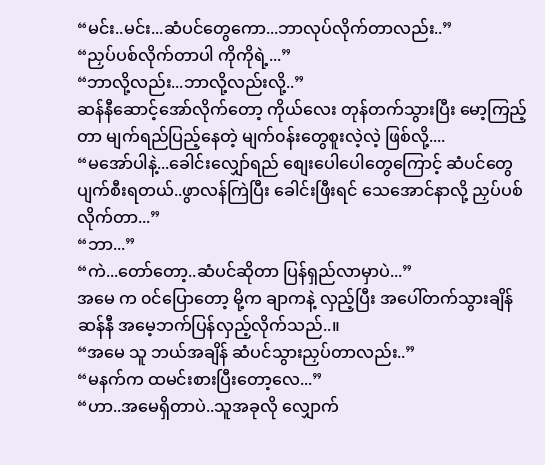“မင်း..မင်း...ဆံပင်တွေကော...ဘာလုပ်လိုက်တာလည်း..”
“ညှပ်ပစ်လိုက်တာပါ ကိုကိုရဲ့...”
“ဘာလို့လည်း...ဘာလို့လည်းလို့..”
ဆန်နီဆောင့်အော်လိုက်တော့ ကိုယ်လေး တုန်တက်သွားပြီး မော့ကြည့်တာ မျက်ရည်ပြည့်နေတဲ့ မျက်၀န်းတွေစူးလဲ့လဲ့ ဖြစ်လို့....
“မအော်ပါနဲ့...ခေါင်းလျှော်ရည် စျေးပေါပေါတွေကြောင့် ဆံပင်တွေ ပျက်စီးရတယ်..ဖွာလန်ကြဲပြီး ခေါင်းဖြီးရင် သေအောင်နာလို့ ညှပ်ပစ်လိုက်တာ...”
“ဘာ...”
“ကဲ...တော်တော့..ဆံပင်ဆိုတာ ပြန်ရှည်လာမှာပဲ...”
အမေ က ၀င်ပြောတော့ မို့က ချာကနဲ့ လှည့်ပြီး အပေါ်တက်သွားချိန် ဆန်နီ အမေ့ဘက်ပြန်လှည့်လိုက်သည်..။
“အမေ သူ ဘယ်အချိန် ဆံပင်သွားညှပ်တာလည်း..”
“မနက်က ထမင်းစားပြီးတော့လေ...”
“ဟာ..အမေရှိတာပဲ..သူအခုလို လျှောက်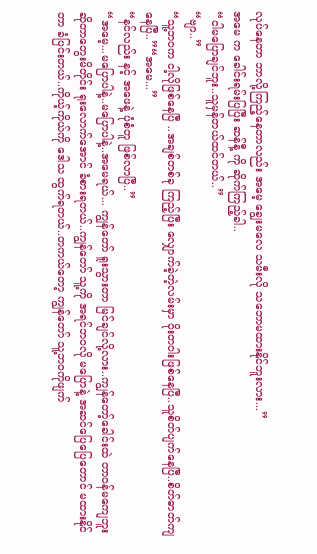လုပ်နေတာ ဘာလို့ကြည့်နေတာလည်း အမေ့ ချွေးမလေ သမီးလို သဘောမထားနိုင်ဘူးလား...”
အမေ က ခေါင်းရမ်းပြပြီး ဆန်နီ့ ကို ဆိုက်ကြည့်ခါ..
“ငါမပြောချင်ဘူး..သူမှန်တယ်ထင်တယ်..”
“ဗျာ..”
“သူ့ဘ၀က ငါ့လိုဖြစ်နေပြီ ..အချစ်တစ်ခု ကြည့်ပြီး လျှောက်ခဲ့တဲ့လမ်းမှာ ဝိုးတဝါးဖြစ်နေပြီ..သူစိတ်ပျက်နေပြီ..စိတ်ဓာတ်ကျနေပြီ..”“အမေ...”
“နင်လည်း နင့် အဖေနဲ့ ပုံစံတူ ဖြစ်လာပြီ..”
“အမေ့...မပြောပါနဲ့..မပြောပါနဲ့..အမေရယ်... ကျွန်တော် ရူးသွားတာ မြင်ချင်လို့လား..ကျွန်တော့်ခေါင်းထဲ တာဝန်မကျေဘူးဆိုတာတွေးမိတိုင်း ရုးလောက်အောင် ခံစားရတယ်..ကျွန်တော် သူ့ကို အရင်ဘ၀လို မပြောနဲ့ အဆင်ပြေပြေတောင် မထားနိုင်တာ ခံပြင်းတယ်..ကိုယ့်ကိုယ်ကို ဒေါသ ထွက်ရတယ်..တကယ်တော့ ကျွန်တော် သူ့ဘ၀ကိုဖျက်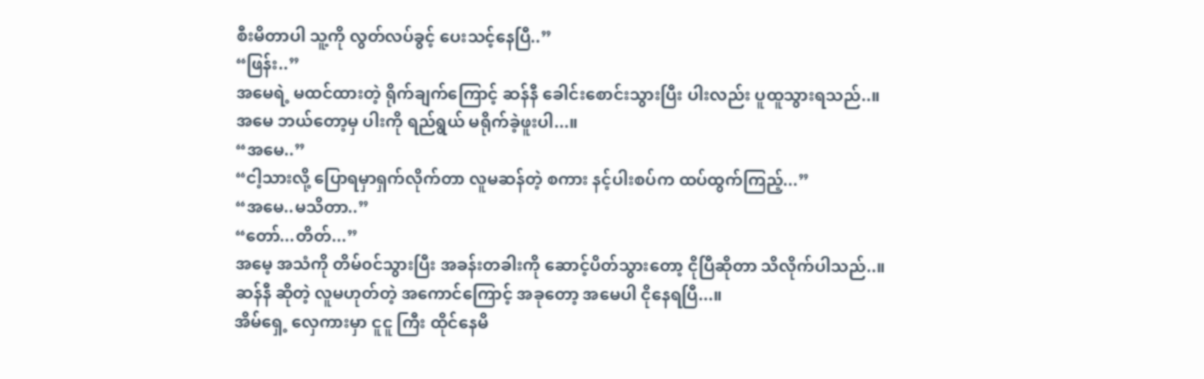စီးမိတာပါ သူ့ကို လွတ်လပ်ခွင့် ပေးသင့်နေပြီ..”
“ဖြန်း..”
အမေရဲ့ မထင်ထားတဲ့ ရိုက်ချက်ကြောင့် ဆန်နီ ခေါင်းစောင်းသွားပြီး ပါးလည်း ပူထူသွားရသည်..။
အမေ ဘယ်တော့မှ ပါးကို ရည်ရွယ် မရိုက်ခဲ့ဖူးပါ...။
“အမေ..”
“ငါ့သားလို့ ပြောရမှာရှက်လိုက်တာ လူမဆန်တဲ့ စကား နင့်ပါးစပ်က ထပ်ထွက်ကြည့်...”
“အမေ..မသိတာ..”
“တော်...တိတ်...”
အမေ့ အသံကို တိမ်၀င်သွားပြီး အခန်းတခါးကို ဆောင့်ပိတ်သွားတော့ ငိုပြီဆိုတာ သိလိုက်ပါသည်..။
ဆန်နီ ဆိုတဲ့ လူမဟုတ်တဲ့ အကောင်ကြောင့် အခုတော့ အမေပါ ငိုနေရပြီ...။
အိမ်ရှေ့ လှေကားမှာ ငူငူ ကြီး ထိုင်နေမိ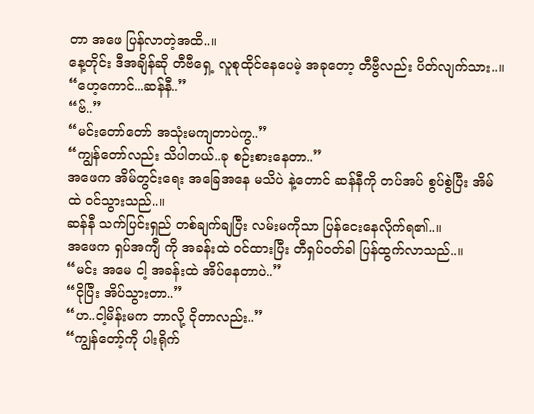တာ အဖေ ပြန်လာတဲ့အထိ..။
နေ့တိုင်း ဒီအချိန်ဆို တီဗီရှေ့ လူစုထိုင်နေပေမဲ့ အခုတော့ တီဗွီလည်း ပိတ်လျက်သား..။
“ဟေ့ကောင်...ဆန်နီ..”
“ဗ်..”
“မင်းတော်တော် အသုံးမကျတာပဲကွ..”
“ကျွန်တော်လည်း သိပါတယ်..ခု စဉ်းစားနေတာ..”
အဖေက အိမ်တွင်းရေး အခြေအနေ မသိပဲ နဲ့တောင် ဆန်နီကို တပ်အပ် စွပ်စွဲပြီး အိမ်ထဲ ၀င်သွားသည်..။
ဆန်နီ သက်ပြင်းရှည် တစ်ချက်ချပြီး လမ်းမကိုသာ ပြန်ငေးနေလိုက်ရ၏..။
အဖေက ရှပ်အကျီ ကို အခန်းထဲ ၀င်ထားပြီး တီရှပ်၀တ်ခါ ပြန်ထွက်လာသည်..။
“မင်း အမေ ငါ့ အခန်းထဲ အိပ်နေတာပဲ..”
“ငိုပြီး အိပ်သွားတာ..”
“ဟ..ငါ့မိန်းမက ဘာလို့ ငိုတာလည်း..”
“ကျွန်တော့်ကို ပါးရိုက်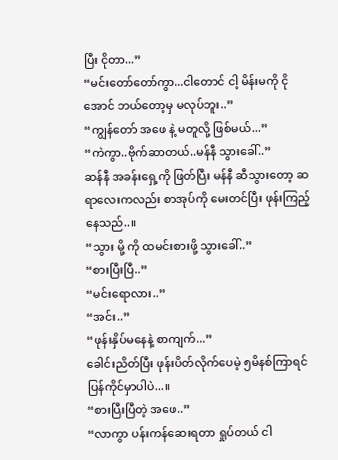ပြီး ငိုတာ...”
“မင်းတော်တော်ကွာ...ငါတောင် ငါ့ မိန်းမကို ငိုအောင် ဘယ်တော့မှ မလုပ်ဘူး..”
“ကျွန်တော် အဖေ နဲ့ မတူလို့ ဖြစ်မယ်...”
“ကဲကွာ..ဗိုက်ဆာတယ်..မန်နီ သွားခေါ်..”
ဆန်နီ အခန်းရှေ့ကို ဖြတ်ပြီး မန်နီ ဆီသွားတော့ ဆရာလေးကလည်း စာအုပ်ကို မေးတင်ပြီး ဖုန်းကြည့်နေသည်..။
“သွား မို့ ကို ထမင်းစားဖို့ သွားခေါ်..”
“စားပြီးပြီ..”
“မင်းရောလား..”
“အင်း..”
“ဖုန်းနှိပ်မနေနဲ့ စာကျက်...”
ခေါင်းညိတ်ပြီး ဖုန်းပိတ်လိုက်ပေမဲ့ ၅မိနစ်ကြာရင် ပြန်ကိုင်မှာပါပဲ...။
“စားပြီးပြီတဲ့ အဖေ..”
“လာကွာ ပန်းကန်ဆေးရတာ ရှုပ်တယ် ငါ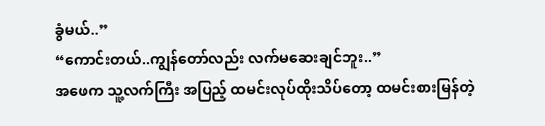ခွံမယ်..”
“ကောင်းတယ်..ကျွန်တော်လည်း လက်မဆေးချင်ဘူး..”
အဖေက သူ့လက်ကြီး အပြည့် ထမင်းလုပ်ထိုးသိပ်တော့ ထမင်းစားမြန်တဲ့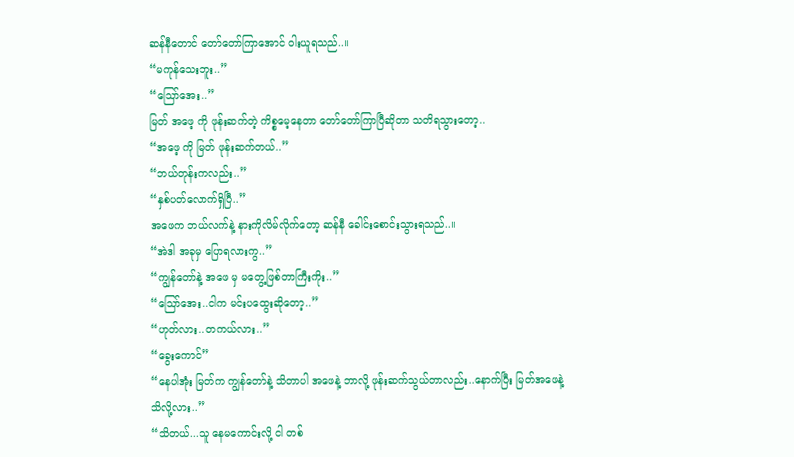ဆန်နီတောင် တော်တော်ကြာအောင် ဝါးယူရသည်..။
“မကုန်သေးဘူး..”
“သြော်အေး..”
မြတ် အဖေ့ ကို ဖုန်းဆက်တဲ့ ကိစ္စမေ့နေတာ တော်တော်ကြာပြီဆိုတာ သတိရသွားတော့..
“အဖေ့ ကို မြတ် ဖုန်းဆက်တယ်..”
“ဘယ်တုန်းကလည်း..”
“နှစ်ပတ်လောက်ရှိပြီ..”
အဖေက ဘယ်လက်နဲ့ နားကိုလိမ်လိုက်တော့ ဆန်နီ ခေါင်းစောင်းသွားရသည်..။
“အဲဒါ အခုမှ ပြောရလားကွ..”
“ကျွန်တော်နဲ့ အဖေ မှ မတွေ့ဖြစ်တာကြီးကိုး..”
“သြော်အေး..ငါက မင်းပထွေးဆိုတော့..”
“ဟုတ်လား..တကယ်လား..”
“ခွေးကောင်”
“နေပါအုံး မြတ်က ကျွန်တော်နဲ့ သိတာပါ အဖေနဲ့ ဘာလို့ ဖုန်းဆက်သွယ်တာလည်း..နောက်ပြီး မြတ်အဖေနဲ့ သိလို့လား..”
“သိတယ်...သူ နေမကောင်းလို့ ငါ တစ်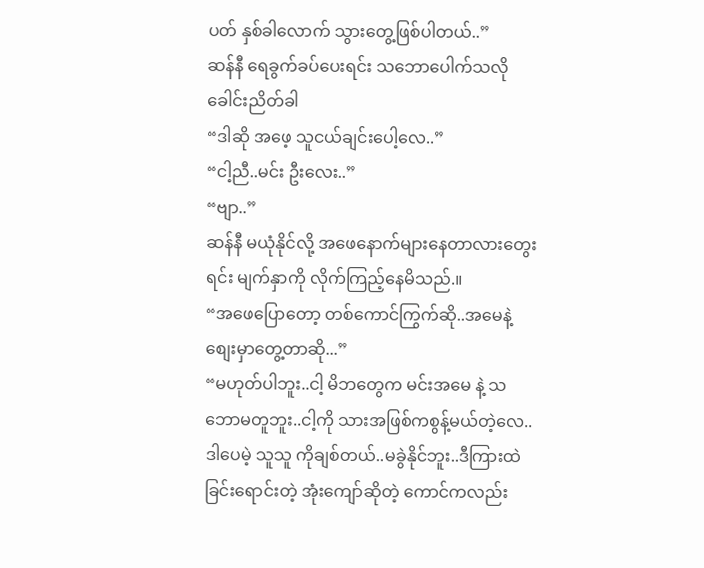ပတ် နှစ်ခါလောက် သွားတွေ့ဖြစ်ပါတယ်..”
ဆန်နီ ရေခွက်ခပ်ပေးရင်း သဘောပေါက်သလို ခေါင်းညိတ်ခါ
“ဒါဆို အဖေ့ သူငယ်ချင်းပေါ့လေ..”
“ငါ့ညီ..မင်း ဦးလေး..”
“ဗျာ..”
ဆန်နီ မယုံနိုင်လို့ အဖေနောက်များနေတာလားတွေးရင်း မျက်နှာကို လိုက်ကြည့်နေမိသည်.။
“အဖေပြောတော့ တစ်ကောင်ကြွက်ဆို..အမေနဲ့ စျေးမှာတွေ့တာဆို...”
“မဟုတ်ပါဘူး..ငါ့ မိဘတွေက မင်းအမေ နဲ့ သဘောမတူဘူး..ငါ့ကို သားအဖြစ်ကစွန့်မယ်တဲ့လေ..ဒါပေမဲ့ သူသူ ကိုချစ်တယ်..မခွဲနိုင်ဘူး..ဒီကြားထဲ ခြင်းရောင်းတဲ့ အုံးကျော်ဆိုတဲ့ ကောင်ကလည်း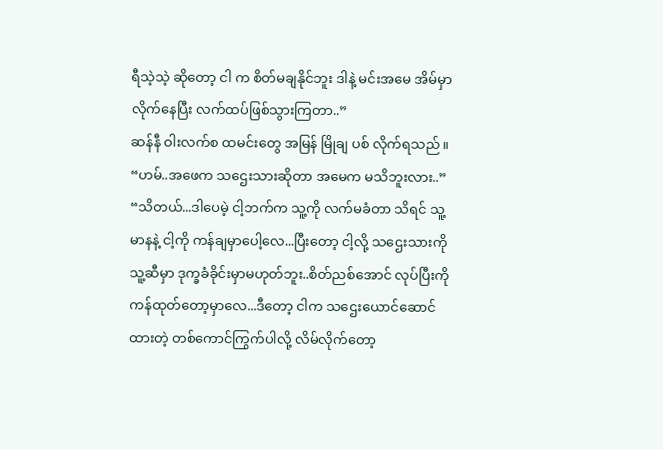ရီသဲ့သဲ့ ဆိုတော့ ငါ က စိတ်မချနိုင်ဘူး ဒါနဲ့ မင်းအမေ အိမ်မှာ လိုက်နေပြီး လက်ထပ်ဖြစ်သွားကြတာ..”
ဆန်နီ ဝါးလက်စ ထမင်းတွေ အမြန် မြိုချ ပစ် လိုက်ရသည်။
“ဟမ်..အဖေက သဌေးသားဆိုတာ အမေက မသိဘူးလား..”
“သိတယ်...ဒါပေမဲ့ ငါ့ဘက်က သူ့ကို လက်မခံတာ သိရင် သူ့မာနနဲ့ ငါ့ကို ကန်ချမှာပေါ့လေ...ပြီးတော့ ငါ့လို့ သဌေးသားကို သူ့ဆီမှာ ဒုက္ခခံခိုင်းမှာမဟုတ်ဘူး..စိတ်ညစ်အောင် လုပ်ပြီးကို ကန်ထုတ်တော့မှာလေ...ဒီတော့ ငါက သဌေးယောင်ဆောင်ထားတဲ့ တစ်ကောင်ကြွက်ပါလို့ လိမ်လိုက်တော့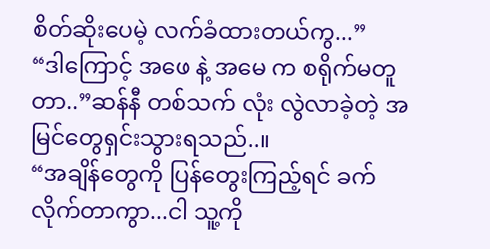စိတ်ဆိုးပေမဲ့ လက်ခံထားတယ်ကွ...”
“ဒါကြောင့် အဖေ နဲ့ အမေ က စရိုက်မတူတာ..”ဆန်နီ တစ်သက် လုံး လွဲလာခဲ့တဲ့ အမြင်တွေရှင်းသွားရသည်..။
“အချိန်တွေကို ပြန်တွေးကြည့်ရင် ခက်လိုက်တာကွာ...ငါ သူ့ကို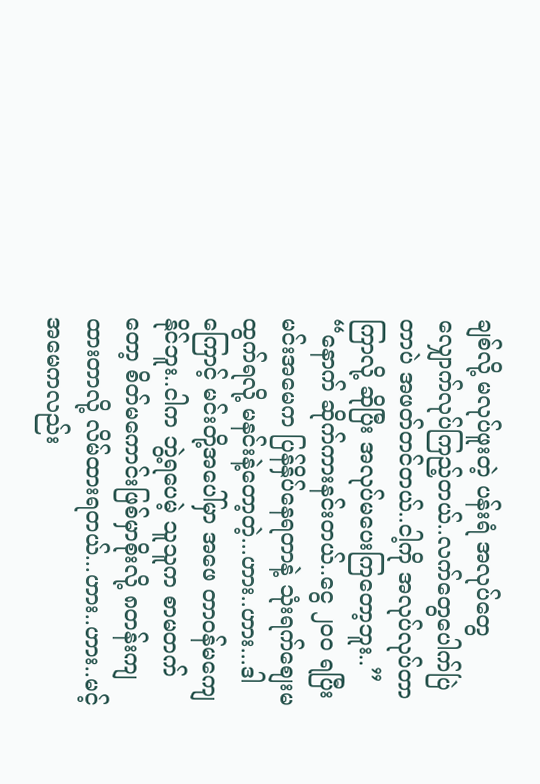ချစ်လို့ မလုပ်ဖူးတဲ့ ပန်းရံ အလုပ်တွေ လျှောက်လုပ်ကြည့်တယ်..လက်တွေပေါက်ပြဲတာပဲ အဖတ်တင်တယ်..ငါ့ကို အလုပ်လုပ်တာ ကြာလို့ ဆိုပြီး အလုပ်မပေးကြတော့ဘူး..”
“နောက် ဆိုက်ကားနင်းတယ်..ငွေ ၂၀၀ ရပြီး မင်းအမေက ပြန်နှိပ်နေရတာနဲ့ သုံးရက်စျေးမထွက်ရလို့ မနင်းနဲ့တော့တဲ့...ဟား..ဟား...ဒါကြောင့် မင်းတို့အပေါ်မှာ အဖေ တာ၀န်မကျေနိုင်ဘူး..ငါက ဘွဲ့ရပေမဲ့ သူသူက စာမတက်တော့ စိတ်မကောင်းဖြစ်မှာစိုးလို့ ၈တန်းကျထားတာလို့ လိမ်ထားရတယ်...ဟား..ဟား..မင့်အမေကလည်း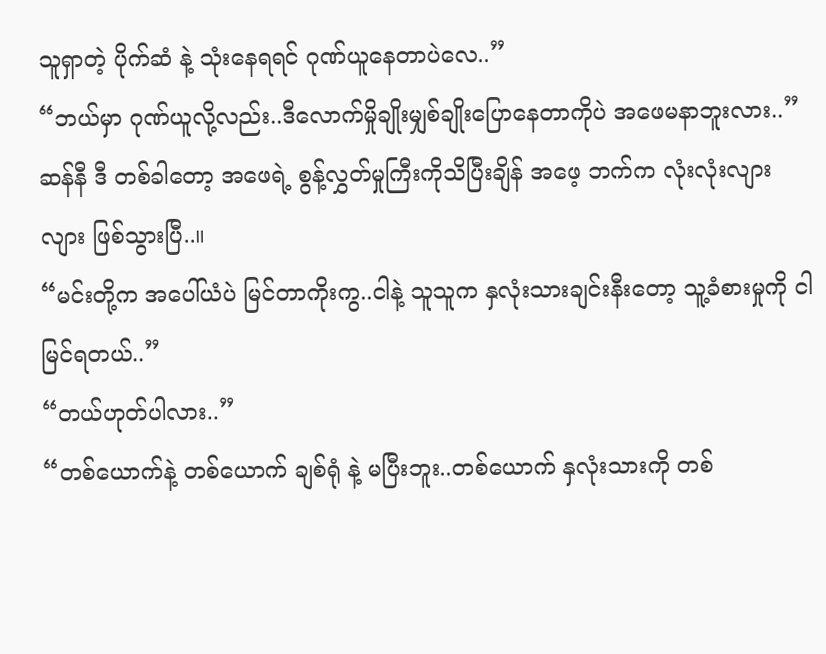သူရှာတဲ့ ပိုက်ဆံ နဲ့ သုံးနေရရင် ဂုဏ်ယူနေတာပဲလေ..”
“ဘယ်မှာ ဂုဏ်ယူလို့လည်း..ဒီလောက်မှိုချိုးမျှစ်ချိုးပြောနေတာကိုပဲ အဖေမနာဘူးလား..”
ဆန်နီ ဒီ တစ်ခါတော့ အဖေရဲ့ စွန့်လွှတ်မှုကြီးကိုသိပြီးချိန် အဖေ့ ဘက်က လုံးလုံးလျားလျား ဖြစ်သွားပြီ..။
“မင်းတို့က အပေါ်ယံပဲ မြင်တာကိုးကွ..ငါနဲ့ သူသူက နှလုံးသားချင်းနီးတော့ သူ့ခံစားမှုကို ငါမြင်ရတယ်..”
“တယ်ဟုတ်ပါလား..”
“တစ်ယောက်နဲ့ တစ်ယောက် ချစ်ရုံ နဲ့ မပြီးဘူး..တစ်ယောက် နှလုံးသားကို တစ်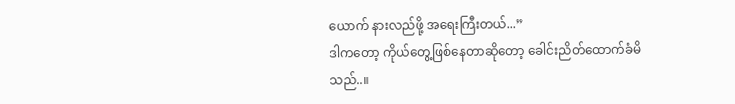ယောက် နားလည်ဖို့ အရေးကြီးတယ်...”
ဒါကတော့ ကိုယ်တွေ့ဖြစ်နေတာဆိုတော့ ခေါင်းညိတ်ထောက်ခံမိသည်..။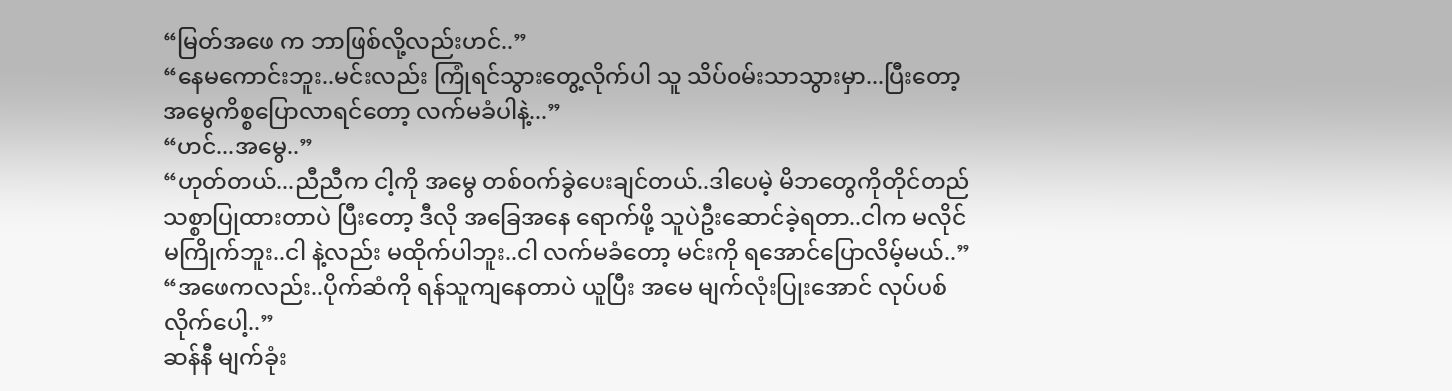“မြတ်အဖေ က ဘာဖြစ်လို့လည်းဟင်..”
“နေမကောင်းဘူး..မင်းလည်း ကြုံရင်သွားတွေ့လိုက်ပါ သူ သိပ်၀မ်းသာသွားမှာ...ပြီးတော့ အမွေကိစ္စပြောလာရင်တော့ လက်မခံပါနဲ့...”
“ဟင်...အမွေ..”
“ဟုတ်တယ်...ညီညီက ငါ့ကို အမွေ တစ်၀က်ခွဲပေးချင်တယ်..ဒါပေမဲ့ မိဘတွေကိုတိုင်တည် သစ္စာပြုထားတာပဲ ပြီးတော့ ဒီလို အခြေအနေ ရောက်ဖို့ သူပဲဦးဆောင်ခဲ့ရတာ..ငါက မလိုင်မကြိုက်ဘူး..ငါ နဲ့လည်း မထိုက်ပါဘူး..ငါ လက်မခံတော့ မင်းကို ရအောင်ပြောလိမ့်မယ်..”
“အဖေကလည်း..ပိုက်ဆံကို ရန်သူကျနေတာပဲ ယူပြီး အမေ မျက်လုံးပြုးအောင် လုပ်ပစ်လိုက်ပေါ့..”
ဆန်နီ မျက်ခုံး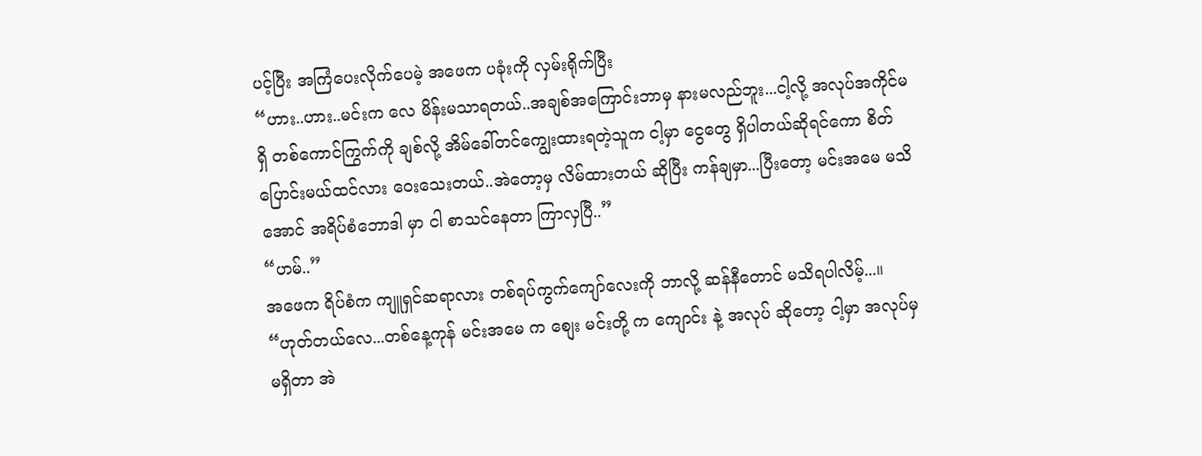ပင့်ပြီး အကြံပေးလိုက်ပေမဲ့ အဖေက ပခုံးကို လှမ်းရိုက်ပြီး
“ဟား..ဟား..မင်းက လေ မိန်းမသာရတယ်..အချစ်အကြောင်းဘာမှ နားမလည်ဘူး...ငါ့လို့ အလုပ်အကိုင်မရှိ တစ်ကောင်ကြွက်ကို ချစ်လို့ အိမ်ခေါ်တင်ကျွေးထားရတဲ့သူက ငါ့မှာ ငွေတွေ ရှိပါတယ်ဆိုရင်ကော စိတ်ပြောင်းမယ်ထင်လား ဝေးသေးတယ်..အဲတော့မှ လိမ်ထားတယ် ဆိုပြီး ကန်ချမှာ...ပြီးတော့ မင်းအမေ မသိအောင် အရိပ်စံဘောဒါ မှာ ငါ စာသင်နေတာ ကြာလှပြီ..”
“ဟမ်..”
အဖေက ရိပ်စံက ကျူရှင်ဆရာလား တစ်ရပ်ကွက်ကျော်လေးကို ဘာလို့ ဆန်နီတောင် မသိရပါလိမ့်...။
“ဟုတ်တယ်လေ...တစ်နေ့ကုန် မင်းအမေ က စျေး မင်းတို့ က ကျောင်း နဲ့ အလုပ် ဆိုတော့ ငါ့မှာ အလုပ်မှ မရှိတာ အဲ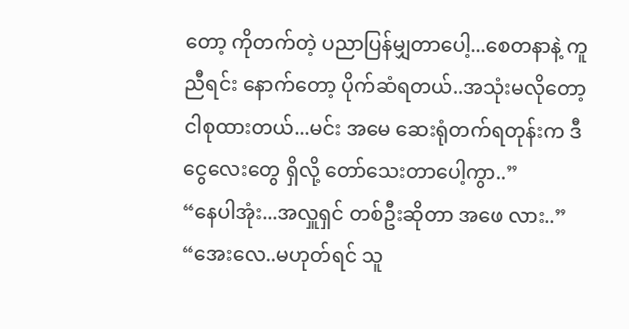တော့ ကိုတက်တဲ့ ပညာပြန်မျှတာပေါ့...စေတနာနဲ့ ကူညီရင်း နောက်တော့ ပိုက်ဆံရတယ်..အသုံးမလိုတော့ ငါစုထားတယ်...မင်း အမေ ဆေးရုံတက်ရတုန်းက ဒီငွေလေးတွေ ရှိလို့ တော်သေးတာပေါ့ကွာ..”
“နေပါအုံး...အလှူရှင် တစ်ဦးဆိုတာ အဖေ လား..”
“အေးလေ..မဟုတ်ရင် သူ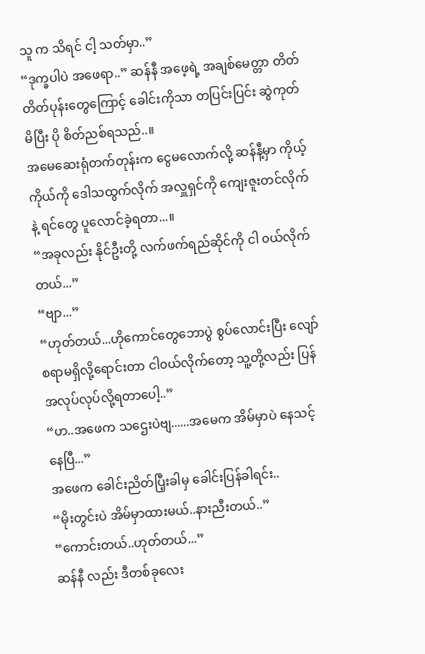သူ က သိရင် ငါ့ သတ်မှာ..”
“ဒုက္ခပါပဲ အဖေရာ..” ဆန်နီ အဖေ့ရဲ့ အချစ်မေတ္တာ တိတ်တိတ်ပုန်းတွေကြောင့် ခေါင်းကိုသာ တပြင်းပြင်း ဆွဲကုတ်မိပြီး ပို စိတ်ညစ်ရသည်..။
အမေဆေးရုံတက်တုန်းက ငွေမလောက်လို့ ဆန်နီ့မှာ ကိုယ့်ကိုယ်ကို ဒေါသထွက်လိုက် အလှူရှင်ကို ကျေးဇူးတင်လိုက်နဲ့ ရင်တွေ ပူလောင်ခဲ့ရတာ...။
“အခုလည်း နိုင်ဦးတို့ လက်ဖက်ရည်ဆိုင်ကို ငါ ၀ယ်လိုက်တယ်...”
“ဗျာ...”
“ဟုတ်တယ်...ဟိုကောင်တွေဘောပွဲ စွပ်လောင်းပြီး လျော်စရာမရှိလို့ရောင်းတာ ငါ၀ယ်လိုက်တော့ သူ့တို့လည်း ပြန်အလုပ်လုပ်လို့ရတာပေါ့..”
“ဟ..အဖေက သဌေးပဲဗျ......အမေက အိမ်မှာပဲ နေသင့်နေပြီ...”
အဖေက ခေါင်းညိတ်ပြီ့းခါမှ ခေါင်းပြန်ခါရင်း..
“မိုးတွင်းပဲ အိမ်မှာထားမယ်..နားညီးတယ်..”
“ကောင်းတယ်..ဟုတ်တယ်...”
ဆန်နီ လည်း ဒီတစ်ခုလေး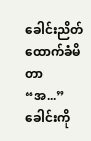ခေါင်းညိတ်ထောက်ခံမိတာ
“အ...”
ခေါင်းကို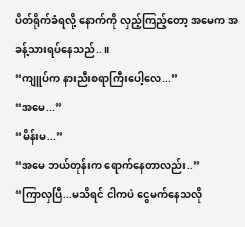ပိတ်ရိုက်ခံရလို့ နောက်ကို လှည့်ကြည့်တော့ အမေက အခန့်သားရပ်နေသည်..။
“ကျူပ်က နားညီးစရာကြီးပေါ့လေ...”
“အမေ...”
“မိန်းမ...”
“အမေ ဘယ်တုန်းက ရောက်နေတာလည်း..”
“ကြာလှပြီ...မသိရင် ငါကပဲ ငွေမက်နေသလို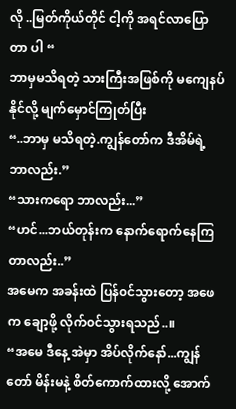လို ..မြတ်ကိုယ်တိုင် ငါ့ကို အရင်လာပြောတာ ပါ “
ဘာမှမသိရတဲ့ သားကြီးအဖြစ်ကို မကျေနပ်နိုင်လို့ မျက်မှောင်ကြုတ်ပြီး
“..ဘာမှ မသိရတဲ့.ကျွန်တော်က ဒီအိမ်ရဲ့ ဘာလည်း.”
“သားကရော ဘာလည်း...”
“ဟင်...ဘယ်တုန်းက နောက်ရောက်နေကြတာလည်း..”
အမေက အခန်းထဲ ပြန်၀င်သွားတော့ အဖေက ချော့ဖို့ လိုက်၀င်သွားရသည်..။
“အမေ ဒီနေ့ အဲမှာ အိပ်လိုက်နော်...ကျွန်တော် မိန်းမနဲ့ စိတ်ကောက်ထားလို့ အောက်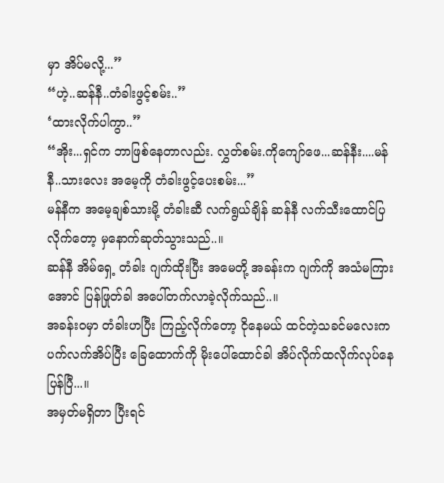မှာ အိပ်မလို့...”
“ဟဲ့..ဆန်နီ..တံခါးဖွင့်စမ်း..”
‘ထားလိုက်ပါကွာ..”
“အိုး...ရှင်က ဘာဖြစ်နေတာလည်း. လွှတ်စမ်း.ကိုကျော်ဖေ...ဆန်နီး....မန်နီ..သားလေး အမေ့ကို တံခါးဖွင့်ပေးစမ်း...”
မန်နီက အမေ့ချစ်သားမို့ တံခါးဆီ လက်ရွယ်ချိန် ဆန်နီ လက်သီးထောင်ပြလိုက်တော့ မှနောက်ဆုတ်သွားသည်..။
ဆန်နီ အိမ်ရှေ့ တံခါး ဂျက်ထိုးပြီး အမေတို့ အခန်းက ဂျက်ကို အသံမကြားအောင် ပြန်ဖြုတ်ခါ အပေါ်တက်လာခဲ့လိုက်သည်..။
အခန်း၀မှာ တံခါးဟပြီး ကြည့်လိုက်တော့ ငိုနေမယ် ထင်တဲ့သခင်မလေးက ပက်လက်အိပ်ပြီး ခြေထောက်ကို မိုးပေါ်ထောင်ခါ အိပ်လိုက်ထလိုက်လုပ်နေပြန်ပြီ...။
အမှတ်မရှိတာ ပြီးရင်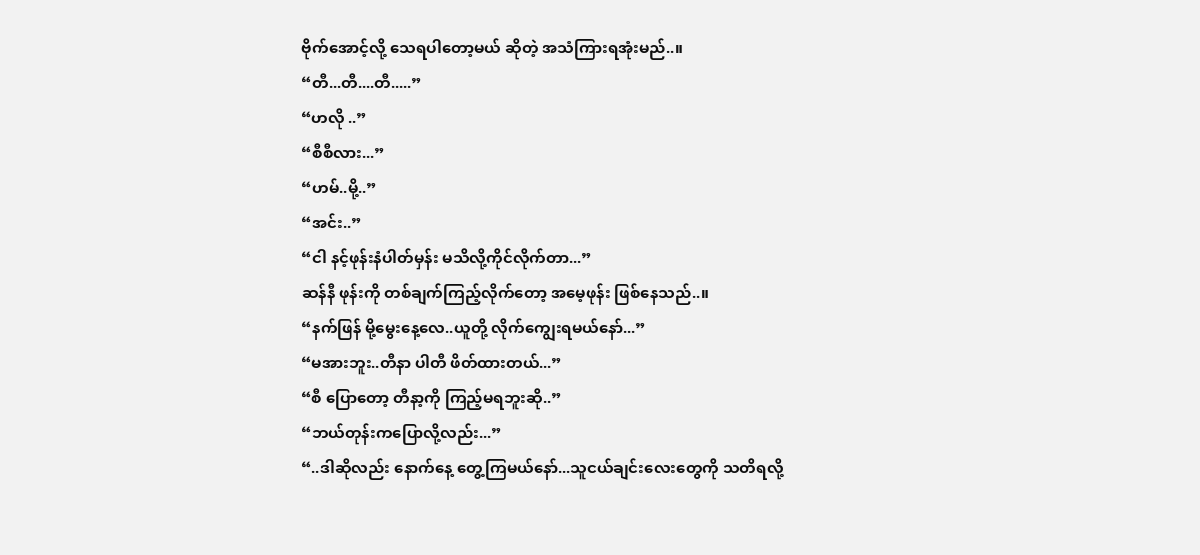ဗိုက်အောင့်လို့ သေရပါတော့မယ် ဆိုတဲ့ အသံကြားရအုံးမည်..။
“တီ...တီ....တီ.....”
“ဟလို ..”
“စီစီလား...”
“ဟမ်..မို့..”
“အင်း..”
“ငါ နင့်ဖုန်းနံပါတ်မှန်း မသိလို့ကိုင်လိုက်တာ...”
ဆန်နီ ဖုန်းကို တစ်ချက်ကြည့်လိုက်တော့ အမေ့ဖုန်း ဖြစ်နေသည်..။
“နက်ဖြန် မို့မွေးနေ့လေ..ယူတို့ လိုက်ကျွေးရမယ်နော်...”
“မအားဘူး..တီနာ ပါတီ ဖိတ်ထားတယ်...”
“စီ ပြောတော့ တီနာ့ကို ကြည့်မရဘူးဆို..”
“ဘယ်တုန်းကပြောလို့လည်း...”
“..ဒါဆိုလည်း နောက်နေ့ တွေ့ကြမယ်နော်...သူငယ်ချင်းလေးတွေကို သတိရလို့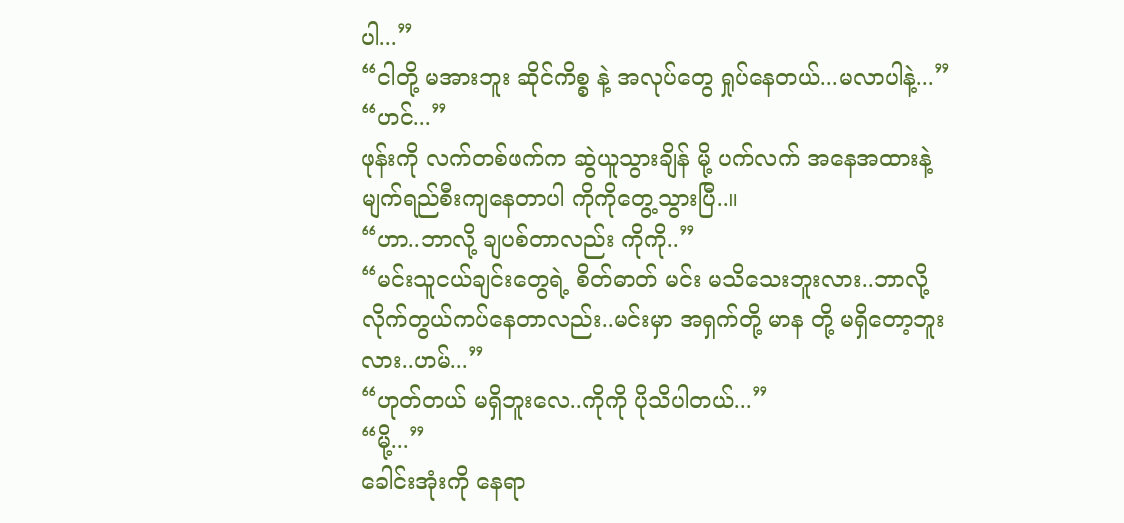ပါ...”
“ငါတို့ မအားဘူး ဆိုင်ကိစ္စ နဲ့ အလုပ်တွေ ရှုပ်နေတယ်...မလာပါနဲ့...”
“ဟင်...”
ဖုန်းကို လက်တစ်ဖက်က ဆွဲယူသွားချိန် မို့ ပက်လက် အနေအထားနဲ့ မျက်ရည်စီးကျနေတာပါ ကိုကိုတွေ့သွားပြီ..။
“ဟာ..ဘာလို့ ချပစ်တာလည်း ကိုကို..”
“မင်းသူငယ်ချင်းတွေရဲ့ စိတ်ဓာတ် မင်း မသိသေးဘူးလား..ဘာလို့ လိုက်တွယ်ကပ်နေတာလည်း..မင်းမှာ အရှက်တို့ မာန တို့ မရှိတော့ဘူးလား..ဟမ်...”
“ဟုတ်တယ် မရှိဘူးလေ..ကိုကို ပိုသိပါတယ်...”
“မို့...”
ခေါင်းအုံးကို နေရာ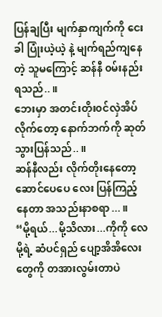ပြန်ချပြီး မျက်နှာကျက်ကို ငေးခါ ပြုံးယဲ့ယဲ့ နဲ့ မျက်ရည်ကျနေတဲ့ သူမကြောင့် ဆန်နီ ၀မ်းနည်းရသည်..။
ဘေးမှာ အတင်းတိုး၀င်လှဲအိပ်လိုက်တော့ နောက်ဘက်ကို ဆုတ်သွားပြန်သည်..။
ဆန်နီလည်း လိုက်တိုးနေတော့ ဆောင်ပေပေ လေး ပြန်ကြည့်နေတာ အသည်းနာစရာ...။
“မို့ရယ်...မို့သိလား...ကိုကို လေ မို့ရဲ့ ဆံပင်ရှည် ပျော့အိအိလေးတွေကို တအားလွမ်းတာပဲ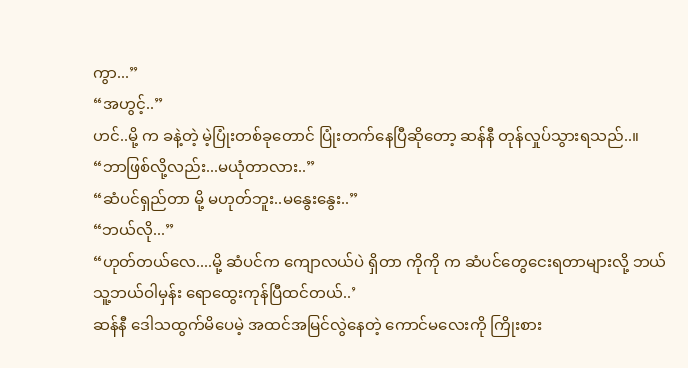ကွာ...”
“အဟွင့်..”
ဟင်..မို့ က ခနဲ့တဲ့ မဲ့ပြုံးတစ်ခုတောင် ပြုံးတက်နေပြီဆိုတော့ ဆန်နီ တုန်လှုပ်သွားရသည်..။
“ဘာဖြစ်လို့လည်း...မယုံတာလား..”
“ဆံပင်ရှည်တာ မို့ မဟုတ်ဘူး..မနွေးနွေး..”
“ဘယ်လို...”
“ဟုတ်တယ်လေ....မို့ ဆံပင်က ကျောလယ်ပဲ ရှိတာ ကိုကို က ဆံပင်တွေငေးရတာများလို့ ဘယ်သူ့ဘယ်ဝါမှန်း ရောထွေးကုန်ပြီထင်တယ်..’
ဆန်နီ ဒေါသထွက်မိပေမဲ့ အထင်အမြင်လွဲနေတဲ့ ကောင်မလေးကို ကြိုးစား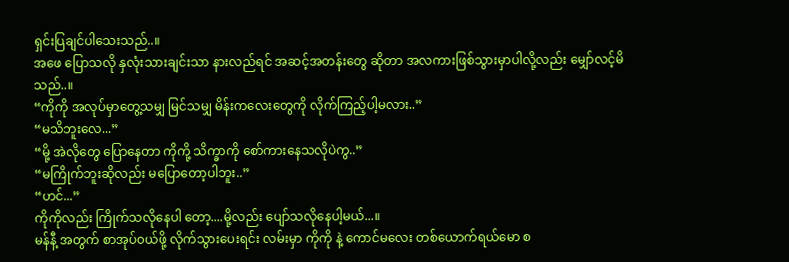ရှင်းပြချင်ပါသေးသည်..။
အဖေ ပြောသလို နှလုံးသားချင်းသာ နားလည်ရင် အဆင့်အတန်းတွေ ဆိုတာ အလကားဖြစ်သွားမှာပါလို့လည်း မျှော်လင့်မိသည်..။
“ကိုကို အလုပ်မှာတွေ့သမျှ မြင်သမျှ မိန်းကလေးတွေကို လိုက်ကြည့်ပါ့မလား..”
“မသိဘူးလေ...”
“မို့ အဲလိုတွေ ပြောနေတာ ကိုကို့ သိက္ခာကို စော်ကားနေသလိုပဲကွ..”
“မကြိုက်ဘူးဆိုလည်း မပြောတော့ပါဘူး..”
“ဟင်...”
ကိုကိုလည်း ကြိုက်သလိုနေပါ တော့....မို့လည်း ပျော်သလိုနေပါ့မယ်...။
မန်နီ့ အတွက် စာအုပ်၀ယ်ဖို့ လိုက်သွားပေးရင်း လမ်းမှာ ကိုကို နဲ့ ကောင်မလေး တစ်ယောက်ရယ်မော စ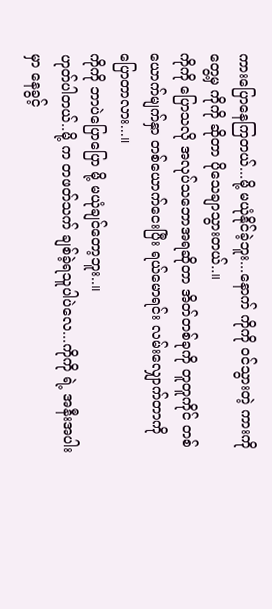ကားပြောနေကြတယ်...မို့ မယုံနိုင်ခဲ့ဘူး...နောက် ကိုကို ၀င်သွားတဲ့ ကားကို တွေ့မှ ကိုကို ဆိုတာ ပိုသေချာသွားတယ်..။
ကိုကို ပြောသလို အလုပ်သဘောအရဆိုတာ အိတ်တစ်ခုကို တူတူကိုင် တစ်ယောက်မျက်နှာ တစ်ယောက်ငေးပြီး ရယ်မောရင်း လမ်းလျှောက်တာကိုပြောတာလား...။
ကိုကို ဘာပဲပြောပြော မို့ မယုံချင်တော့ဘူး..။
ဟုတ်ပါတယ်..မို့ က တဖတ်သက် ချစ်ခဲ့ရသူပါပဲလေ...ကိုကို ရဲ့ အနီးအပါးမှာ နေခွင့်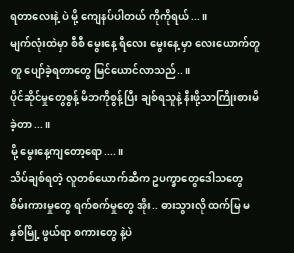ရတာလေးနဲ့ ပဲ မို့ ကျေနပ်ပါတယ် ကိုကိုရယ်...။
မျက်လုံးထဲမှာ စီစီ မွေးနေ့ ရီလေး မွေးနေ့ မှာ လေးယောက်တူတူ ပျော်ခဲ့ရတာတွေ မြင်ယောင်လာသည်..။
ပိုင်ဆိုင်မှုတွေစွန့် မိဘကိုစွန့်ပြီး ချစ်ရသူနဲ့ နီးဖို့သာကြိုးစားမိခဲ့တာ...။
မို့ မွေးနေ့ကျတော့ရော....။
သိပ်ချစ်ရတဲ့ လူတစ်ယောက်ဆီက ဥပက္ခာတွေဒေါသတွေ စိမ်းကားမှုတွေ ရက်စက်မှုတွေ အိုး.. ဓားသွားလို ထက်မြ မနှစ်မြို့ ဖွယ်ရာ စကားတွေ နဲ့ပဲ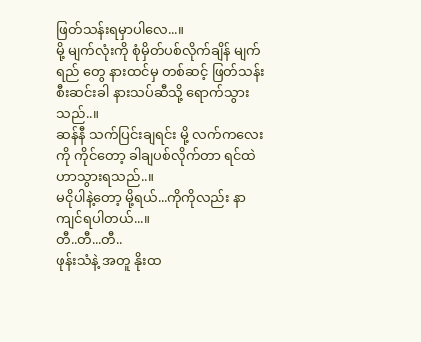ဖြတ်သန်းရမှာပါလေ...။
မို့ မျက်လုံးကို စုံမှိတ်ပစ်လိုက်ချိန် မျက်ရည် တွေ နားထင်မှ တစ်ဆင့် ဖြတ်သန်းစီးဆင်းခါ နားသပ်ဆီသို့ ရောက်သွားသည်..။
ဆန်နီ သက်ပြင်းချရင်း မို့ လက်ကလေးကို ကိုင်တော့ ခါချပစ်လိုက်တာ ရင်ထဲ ဟာသွားရသည်..။
မငိုပါနဲ့တော့ မို့ရယ်...ကိုကိုလည်း နာကျင်ရပါတယ်...။
တီ..တီ...တီ..
ဖုန်းသံနဲ့ အတူ နိုးထ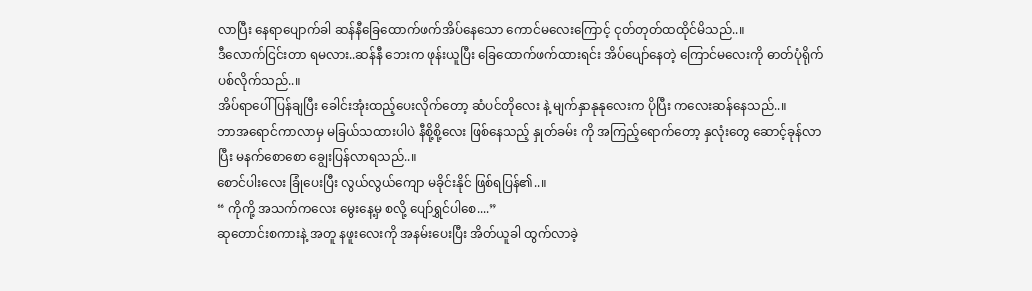လာပြီး နေရာပျောက်ခါ ဆန်နီခြေထောက်ဖက်အိပ်နေသော ကောင်မလေးကြောင့် ငုတ်တုတ်ထထိုင်မိသည်..။
ဒီလောက်ငြင်းတာ ရမလား..ဆန်နီ ဘေးက ဖုန်းယူပြီး ခြေထောက်ဖက်ထားရင်း အိပ်ပျော်နေတဲ့ ကြောင်မလေးကို ဓာတ်ပုံရိုက်ပစ်လိုက်သည်..။
အိပ်ရာပေါ် ပြန်ချပြီး ခေါင်းအုံးထည့်ပေးလိုက်တော့ ဆံပင်တိုလေး နဲ့ မျက်နှာနုနုလေးက ပိုပြီး ကလေးဆန်နေသည်..။
ဘာအရောင်ကာလာမှ မခြယ်သထားပါပဲ နီစို့စို့လေး ဖြစ်နေသည့် နှုတ်ခမ်း ကို အကြည့်ရောက်တော့ နှလုံးတွေ ဆောင့်ခုန်လာပြီး မနက်စောစော ချွေးပြန်လာရသည်..။
စောင်ပါးလေး ခြုံပေးပြီး လွယ်လွယ်ကျော မခိုင်းနိုင် ဖြစ်ရပြန်၏..။
“ ကိုကို့ အသက်ကလေး မွေးနေ့မှ စလို့ ပျော်ရွှင်ပါစေ....”
ဆုတောင်းစကားနဲ့ အတူ နဖူးလေးကို အနမ်းပေးပြီး အိတ်ယူခါ ထွက်လာခဲ့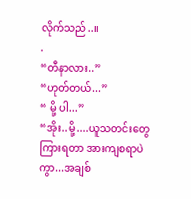လိုက်သည်..။
.
“တီနာလား..”
“ဟုတ်တယ်...”
“ မို့ ပါ...”
“အိုး..မို့....ယူသတင်းတွေကြားရတာ အားကျစရာပဲကွာ...အချစ်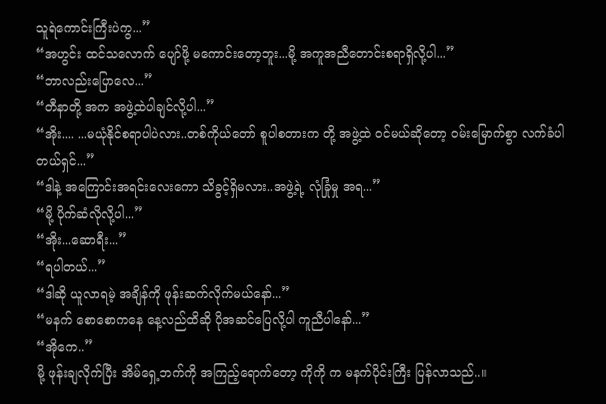သူရဲကောင်းကြီးပဲကွ...”
“အဟွင်း ထင်သလောက် ပျော်ဖို့ မကောင်းတော့ဘူး...မို့ အကူအညီတောင်းစရာရှိလို့ပါ...”
“ဘာလည်းပြောလေ...”
“တီနာတို့ အက အဖွဲ့ထဲပါချင်လို့ပါ...”
“အိုး.... ...မယုံနိုင်စရာပါပဲလား..တစ်ကိုယ်တော် စူပါစတားက တို့ အဖွဲ့ထဲ ၀င်မယ်ဆိုတော့ ၀မ်းမြောက်စွာ လက်ခံပါတယ်ရှင်...”
“ဒါနဲ့ အကြောင်းအရင်းလေးကော သိခွင့်ရှိမလား..အဖွဲ့ရဲ့ လုံခြုံမှု အရ...”
“မို့ ပိုက်ဆံလိုလို့ပါ...”
“အိုး...ဆောရီး...”
“ရပါတယ်...”
“ဒါဆို ယူလာရမဲ့ အချိန်ကို ဖုန်းဆက်လိုက်မယ်နော်...”
“မနက် စောစောကနေ နေ့လည်ထိဆို ပိုအဆင်ပြေလို့ပါ ကူညီပါနော်...”
“အိုကေ..”
မို့ ဖုန်းချလိုက်ပြီး အိမ်ရှေ့ဘက်ကို အကြည့်ရောက်တော့ ကိုကို က မနက်ပိုင်းကြီး ပြန်လာသည်..။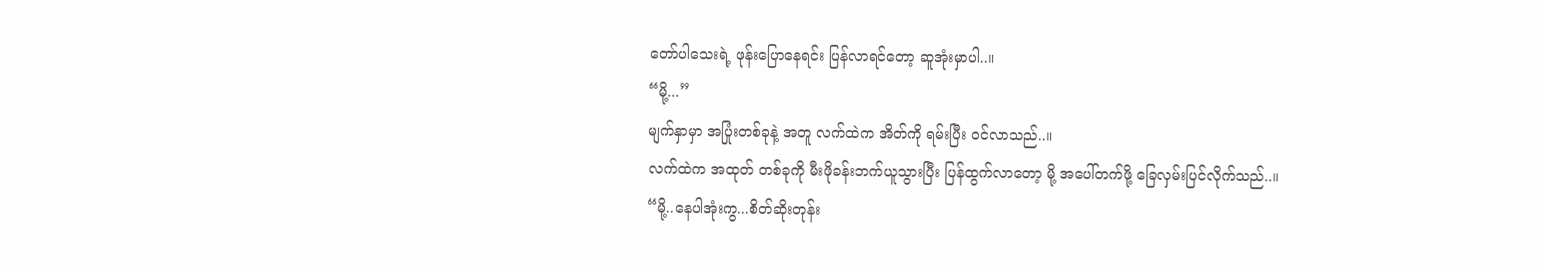တော်ပါသေးရဲ့ ဖုန်းပြောနေရင်း ပြန်လာရင်တော့ ဆူအုံးမှာပါ..။
“မို့...”
မျက်နှာမှာ အပြုံးတစ်ခုနဲ့ အတူ လက်ထဲက အိတ်ကို ရမ်းပြီး ၀င်လာသည်..။
လက်ထဲက အထုတ် တစ်ခုကို မီးဖိုခန်းဘက်ယူသွားပြီး ပြန်ထွက်လာတော့ မို့ အပေါ်တက်ဖို့ ခြေလှမ်းပြင်လိုက်သည်..။
“မို့..နေပါအုံးကွ...စိတ်ဆိုးတုန်း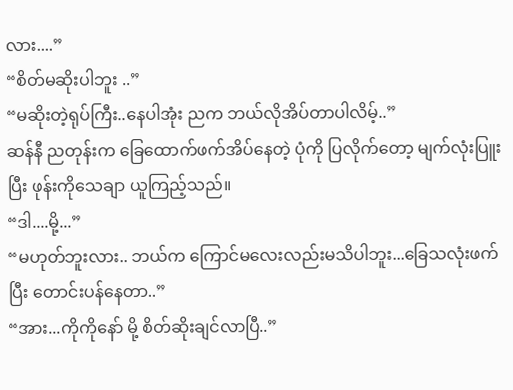လား....”
“စိတ်မဆိုးပါဘူး ..”
“မဆိုးတဲ့ရုပ်ကြီး..နေပါအုံး ညက ဘယ်လိုအိပ်တာပါလိမ့်..”
ဆန်နီ ညတုန်းက ခြေထောက်ဖက်အိပ်နေတဲ့ ပုံကို ပြလိုက်တော့ မျက်လုံးပြူးပြီး ဖုန်းကိုသေချာ ယူကြည့်သည်။
“ဒါ....မို့...”
“မဟုတ်ဘူးလား.. ဘယ်က ကြောင်မလေးလည်းမသိပါဘူး...ခြေသလုံးဖက်ပြီး တောင်းပန်နေတာ..”
“အား...ကိုကိုနော် မို့ စိတ်ဆိုးချင်လာပြီ..”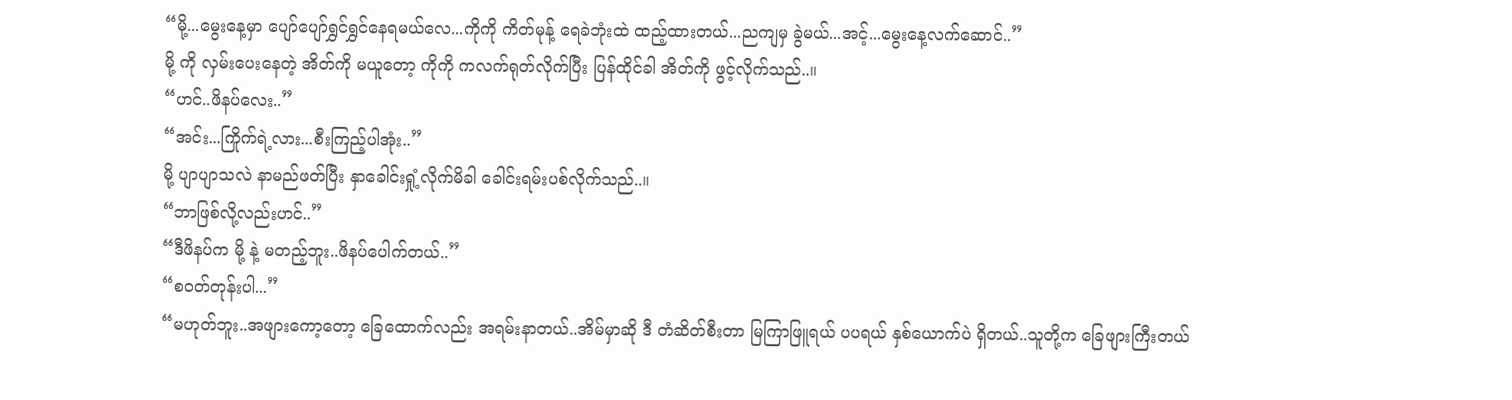“မို့...မွေးနေ့မှာ ပျော်ပျော်ရွှင်ရွှင်နေရမယ်လေ...ကိုကို ကိတ်မုန့် ရေခဲဘုံးထဲ ထည့်ထားတယ်...ညကျမှ ခွဲမယ်...အင့်...မွေးနေ့လက်ဆောင်..”
မို့ ကို လှမ်းပေးနေတဲ့ အိတ်ကို မယူတော့ ကိုကို ကလက်ရုတ်လိုက်ပြီး ပြန်ထိုင်ခါ အိတ်ကို ဖွင့်လိုက်သည်..။
“ဟင်..ဖိနပ်လေး..”
“အင်း...ကြိုက်ရဲ့လား...စီးကြည့်ပါအုံး..”
မို့ ပျာပျာသလဲ နာမည်ဖတ်ပြီး နှာခေါင်းရှုံ့လိုက်မိခါ ခေါင်းရမ်းပစ်လိုက်သည်..။
“ဘာဖြစ်လို့လည်းဟင်..”
“ဒီဖိနပ်က မို့ နဲ့ မတည့်ဘူး..ဖိနပ်ပေါက်တယ်..”
“စ၀တ်တုန်းပါ...”
“မဟုတ်ဘူး..အဖျားကော့တော့ ခြေထောက်လည်း အရမ်းနာတယ်..အိမ်မှာဆို ဒီ တံဆိတ်စီးတာ မြကြာဖြူရယ် ပပရယ် နှစ်ယောက်ပဲ ရှိတယ်..သူတို့က ခြေဖျားကြီးတယ်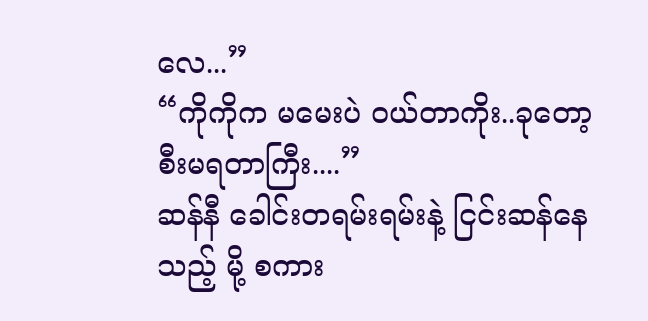လေ...”
“ကိုကိုက မမေးပဲ ဝယ်တာကိုး..ခုတော့ စီးမရတာကြီး....”
ဆန်နီ ခေါင်းတရမ်းရမ်းနဲ့ ငြင်းဆန်နေသည့် မို့ စကား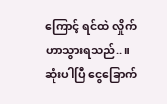ကြောင့် ရင်ထဲ လှိုက်ဟာသွားရသည်..။
ဆုံးပါပြီ ငွေခြောက်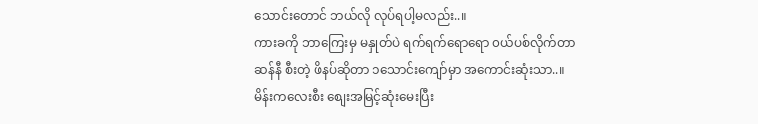သောင်းတောင် ဘယ်လို လုပ်ရပါ့မလည်း..။
ကားခကို ဘာကြေးမှ မနှုတ်ပဲ ရက်ရက်ရောရော ၀ယ်ပစ်လိုက်တာ
ဆန်နီ စီးတဲ့ ဖိနပ်ဆိုတာ ၁သောင်းကျော်မှာ အကောင်းဆုံးသာ..။
မိန်းကလေးစီး စျေးအမြင့်ဆုံးမေးပြီး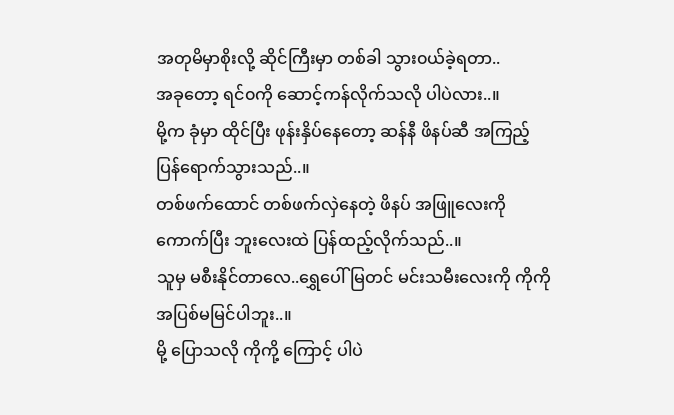အတုမိမှာစိုးလို့ ဆိုင်ကြီးမှာ တစ်ခါ သွား၀ယ်ခဲ့ရတာ..
အခုတော့ ရင်၀ကို ဆောင့်ကန်လိုက်သလို ပါပဲလား..။
မို့က ခုံမှာ ထိုင်ပြီး ဖုန်းနှိပ်နေတော့ ဆန်နီ ဖိနပ်ဆီ အကြည့်ပြန်ရောက်သွားသည်..။
တစ်ဖက်ထောင် တစ်ဖက်လှဲနေတဲ့ ဖိနပ် အဖြူလေးကို ကောက်ပြီး ဘူးလေးထဲ ပြန်ထည့်လိုက်သည်..။
သူမှ မစီးနိုင်တာလေ..ရွှေပေါ်မြတင် မင်းသမီးလေးကို ကိုကို အပြစ်မမြင်ပါဘူး..။
မို့ ပြောသလို ကိုကို့ ကြောင့် ပါပဲ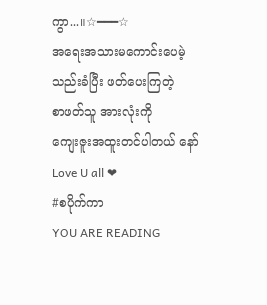ကွာ...။☆━━━☆
အရေးအသားမကောင်းပေမဲ့
သည်းခံပြီး ဖတ်ပေးကြတဲ့
စာဖတ်သူ အားလုံးကို
ကျေးဇူးအထူးတင်ပါတယ် နော်Love U all ❤
#စပိုက်ကာ
YOU ARE READING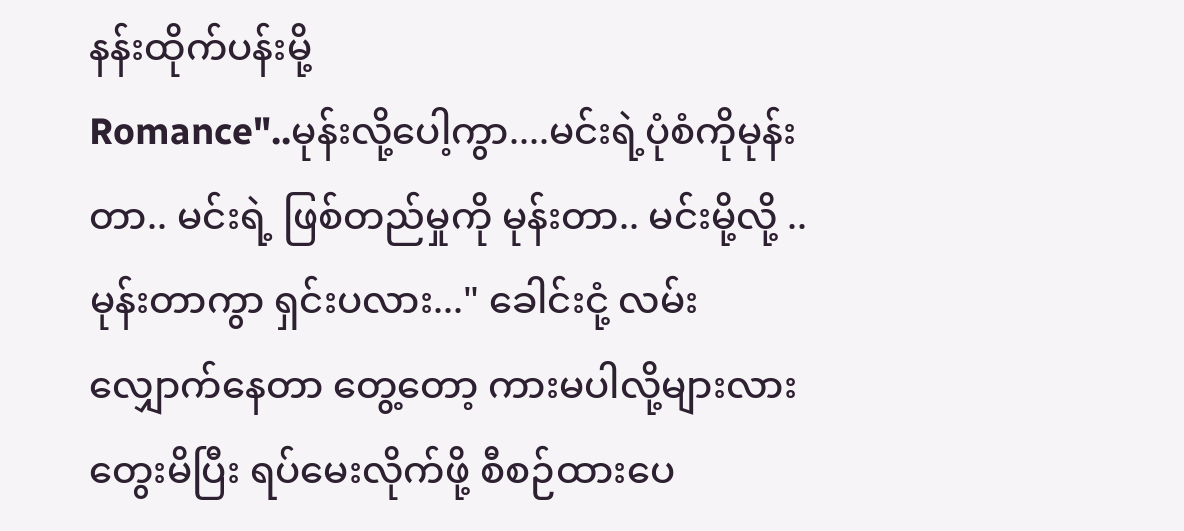နန်းထိုက်ပန်းမို့
Romance"..မုန်းလို့ပေါ့ကွာ....မင်းရဲ့ပုံစံကိုမုန်းတာ.. မင်းရဲ့ ဖြစ်တည်မှုကို မုန်းတာ.. မင်းမို့လို့ ..မုန်းတာကွာ ရှင်းပလား..." ခေါင်းငုံ့ လမ်းလျှောက်နေတာ တွေ့တော့ ကားမပါလို့များလား တွေးမိပြီး ရပ်မေးလိုက်ဖို့ စီစဉ်ထားပေ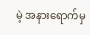မဲ့ အနားရောက်မှ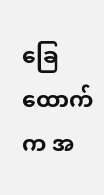ခြေထောက်က အ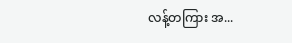လန့်တကြား အ...